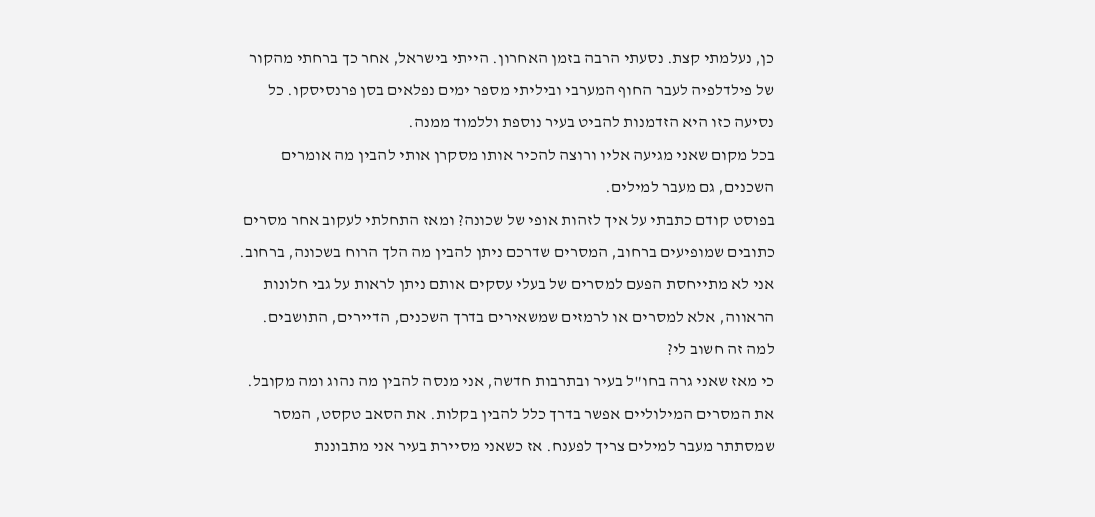כן, נעלמתי קצת. נסעתי הרבה בזמן האחרון. הייתי בישראל, אחר כך ברחתי מהקור של פילדלפיה לעבר החוף המערבי וביליתי מספר ימים נפלאים בסן פרנסיסקו. כל נסיעה כזו היא הזדמנות להביט בעיר נוספת וללמוד ממנה.
בכל מקום שאני מגיעה אליו ורוצה להכיר אותו מסקרן אותי להבין מה אומרים השכנים, גם מעבר למילים.
בפוסט קודם כתבתי על איך לזהות אופי של שכונה? ומאז התחלתי לעקוב אחר מסרים כתובים שמופיעים ברחוב, המסרים שדרכם ניתן להבין מה הלך הרוח בשכונה, ברחוב.
אני לא מתייחסת הפעם למסרים של בעלי עסקים אותם ניתן לראות על גבי חלונות הראווה, אלא למסרים או לרמזים שמשאירים בדרך השכנים, הדיירים, התושבים.
למה זה חשוב לי?
כי מאז שאני גרה בחו"ל בעיר ובתרבות חדשה, אני מנסה להבין מה נהוג ומה מקובל. את המסרים המילוליים אפשר בדרך כלל להבין בקלות. את הסאב טקסט, המסר שמסתתר מעבר למילים צריך לפענח. אז כשאני מסיירת בעיר אני מתבוננת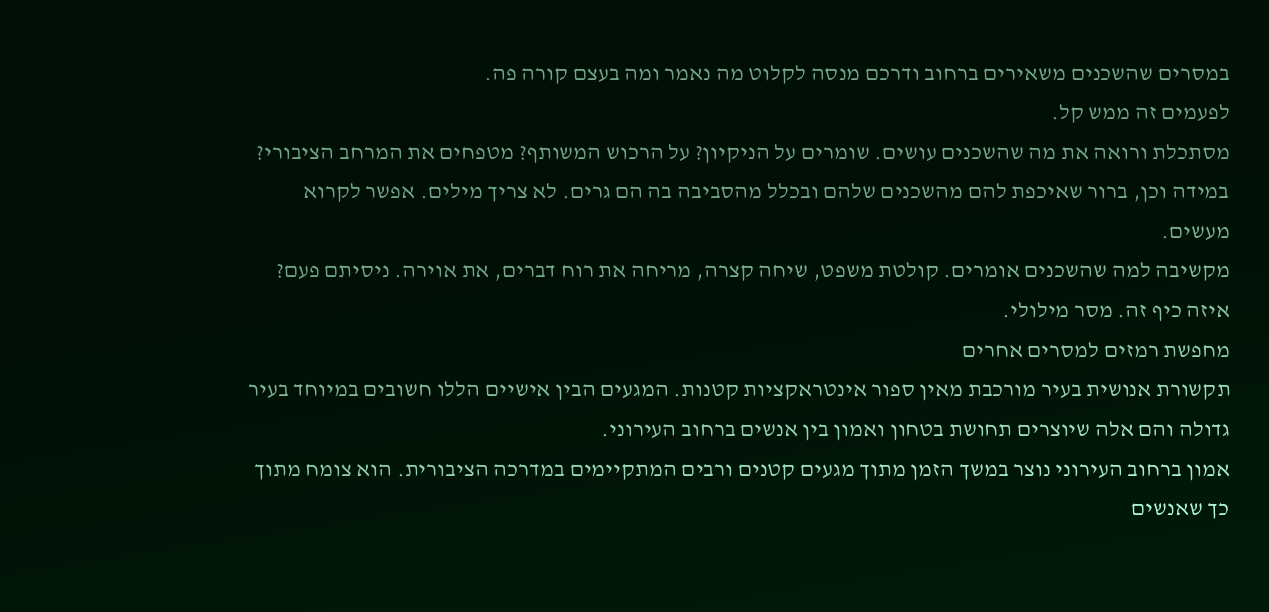במסרים שהשכנים משאירים ברחוב ודרכם מנסה לקלוט מה נאמר ומה בעצם קורה פה.
לפעמים זה ממש קל.
מסתכלת ורואה את מה שהשכנים עושים. שומרים על הניקיון? על הרכוש המשותף? מטפחים את המרחב הציבורי? במידה וכן, ברור שאיכפת להם מהשכנים שלהם ובכלל מהסביבה בה הם גרים. לא צריך מילים. אפשר לקרוא מעשים.
מקשיבה למה שהשכנים אומרים. קולטת משפט, שיחה קצרה, מריחה את רוח דברים, את אוירה. ניסיתם פעם? איזה כיף זה. מסר מילולי.
מחפשת רמזים למסרים אחרים
תקשורת אנושית בעיר מורכבת מאין ספור אינטראקציות קטנות. המגעים הבין אישיים הללו חשובים במיוחד בעיר גדולה והם אלה שיוצרים תחושת בטחון ואמון בין אנשים ברחוב העירוני.
אמון ברחוב העירוני נוצר במשך הזמן מתוך מגעים קטנים ורבים המתקיימים במדרכה הציבורית. הוא צומח מתוך כך שאנשים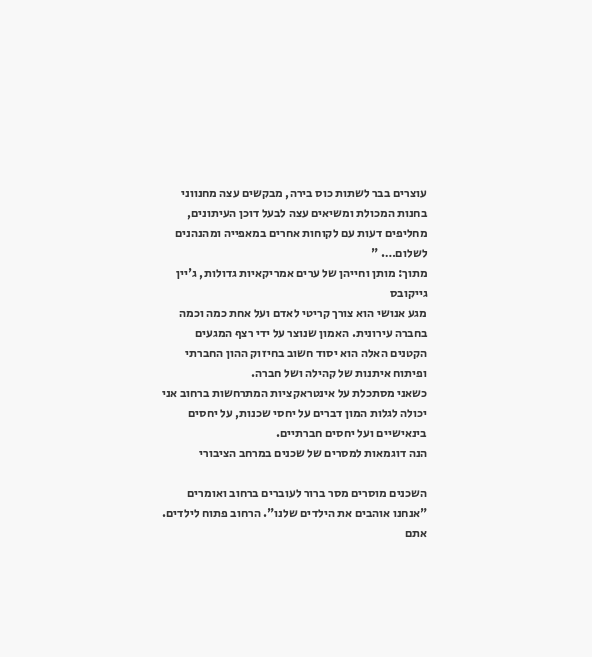עוצרים בבר לשתות כוס בירה, מבקשים עצה מחנווני בחנות המכולת ומשיאים עצה לבעל דוכן העיתונים, מחליפים דעות עם לקוחות אחרים במאפייה ומהנהנים לשלום…. "
מתוך: מותן וחייהן של ערים אמריקאיות גדולות, ג'יין גייקובס
מגע אנושי הוא צורך קריטי לאדם ועל אחת כמה וכמה בחברה עירונית. האמון שנוצר על ידי רצף המגעים הקטנים האלה הוא יסוד חשוב בחיזוק ההון החברתי ופיתוח איתנות של קהילה ושל חברה.
כשאני מסתכלת על אינטראקציות המתרחשות ברחוב אני יכולה לגלות המון דברים על יחסי שכנות, על יחסים בינאישיים ועל יחסים חברתיים.
הנה דוגמאות למסרים של שכנים במרחב הציבורי

השכנים מוסרים מסר ברור לעוברים ברחוב ואומרים "אנחנו אוהבים את הילדים שלנו". הרחוב פתוח לילדים. אתם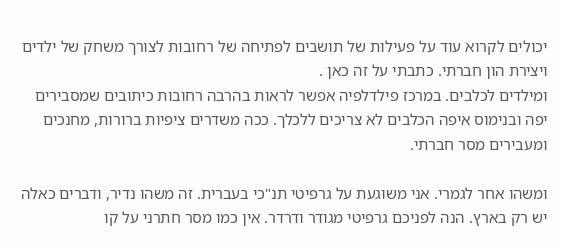יכולים לקרוא עוד על פעילות של תושבים לפתיחה של רחובות לצורך משחק של ילדים ויצירת הון חברתי. כתבתי על זה כאן .
ומילדים לכלבים. במרכז פילדלפיה אפשר לראות בהרבה רחובות כיתובים שמסבירים יפה ובנימוס איפה הכלבים לא צריכים ללכלך. ככה משדרים ציפיות ברורות, מחנכים ומעבירים מסר חברתי.

ומשהו אחר לגמרי. אני משוגעת על גרפיטי תנ"כי בעברית. זה משהו נדיר, ודברים כאלה יש רק בארץ. הנה לפניכם גרפיטי מגודר ודרדר. אין כמו מסר חתרני על קו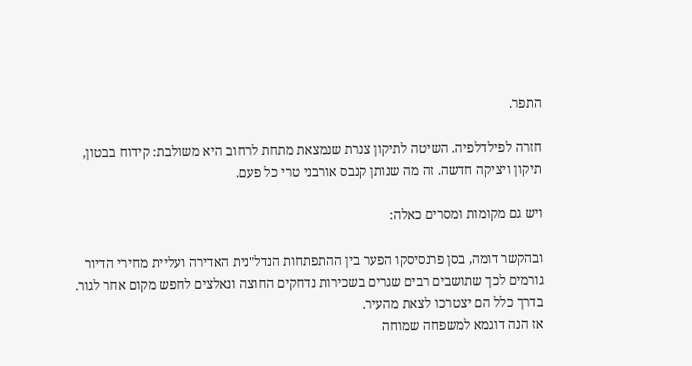התפר.

חזרה לפילדלפיה. השיטה לתיקון צנרת שנמצאת מתחת לרחוב היא משולבת: קידוח בבטון, תיקון ויציקה חדשה. זה מה שנותן קנבס אורבני טרי כל פעם.

ויש גם מקומות ומסרים כאלה:

ובהקשר דומה, בסן פרנסיסקו הפער בין ההתפתחות הנדל"נית האדירה ועליית מחירי הדיור גורמים לכך שתושבים רבים שגרים בשכירות נדחקים החוצה ונאלצים לחפש מקום אחר לגור. בדרך כלל הם יצטרכו לצאת מהעיר.
אז הנה דוגמא למשפחה שמוחה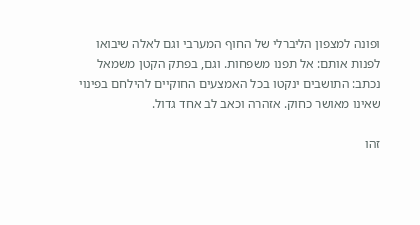ופונה למצפון הליברלי של החוף המערבי וגם לאלה שיבואו לפנות אותם: אל תפנו משפחות. וגם, בפתק הקטן משמאל נכתב: התושבים ינקטו בכל האמצעים החוקיים להילחם בפינוי שאינו מאושר כחוק. אזהרה וכאב לב אחד גדול.

זהו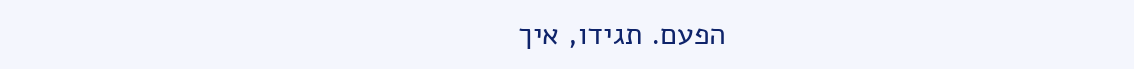הפעם. תגידו, איך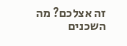זה אצלכם? מה השכנים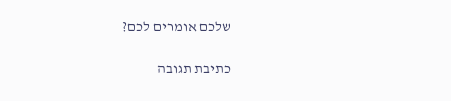שלכם אומרים לכם?

כתיבת תגובה